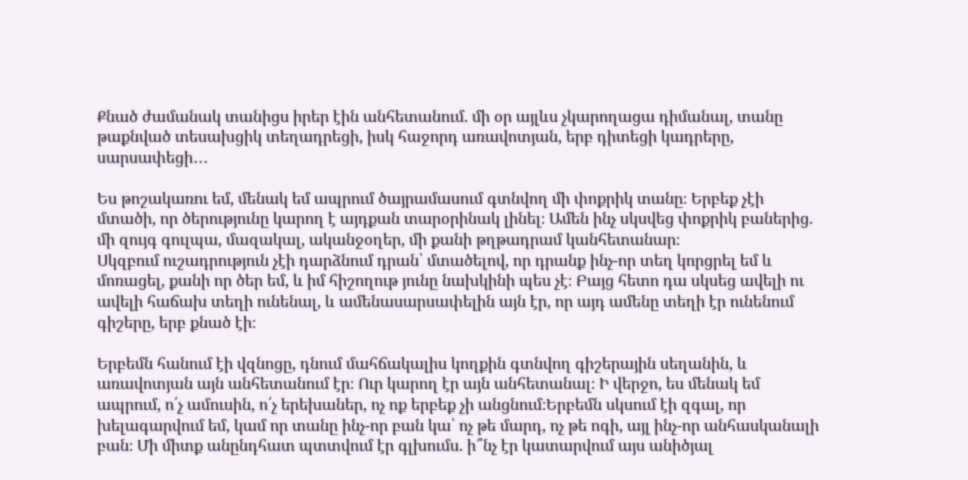Քնած ժամանակ տանիցս իրեր էին անհետանում. մի օր այլևս չկարողացա դիմանալ, տանը թաքնված տեսախցիկ տեղադրեցի, իսկ հաջորդ առավոտյան, երբ դիտեցի կադրերը, սարսափեցի․․․

Ես թոշակառու եմ, մենակ եմ ապրում ծայրամասում գտնվող մի փոքրիկ տանը։ Երբեք չէի մտածի, որ ծերությունը կարող է այդքան տարօրինակ լինել։ Ամեն ինչ սկսվեց փոքրիկ բաներից. մի զույգ գուլպա, մազակալ, ականջօղեր, մի քանի թղթադրամ կանհետանար։
Սկզբում ուշադրություն չէի դարձնում դրան՝ մտածելով, որ դրանք ինչ-որ տեղ կորցրել եմ և մոռացել, քանի որ ծեր եմ, և իմ հիշողութ յունը նախկինի պես չէ։ Բայց հետո դա սկսեց ավելի ու ավելի հաճախ տեղի ունենալ, և ամենասարսափելին այն էր, որ այդ ամենը տեղի էր ունենում գիշերը, երբ քնած էի։

Երբեմն հանում էի վզնոցը, դնում մահճակալիս կողքին գտնվող գիշերային սեղանին, և առավոտյան այն անհետանում էր։ Ուր կարող էր այն անհետանալ։ Ի վերջո, ես մենակ եմ ապրում, ո՛չ ամուսին, ո՛չ երեխաներ, ոչ ոք երբեք չի անցնում։Երբեմն սկսում էի զգալ, որ խելագարվում եմ, կամ որ տանը ինչ-որ բան կա՝ ոչ թե մարդ, ոչ թե ոգի, այլ ինչ-որ անհասկանալի բան։ Մի միտք անընդհատ պտտվում էր գլխումս. ի՞նչ էր կատարվում այս անիծյալ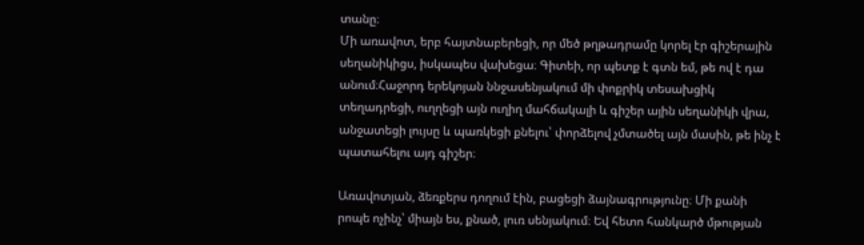տանը։
Մի առավոտ, երբ հայտնաբերեցի, որ մեծ թղթադրամը կորել էր գիշերային սեղանիկիցս, իսկապես վախեցա։ Գիտեի, որ պետք է գտն եմ, թե ով է դա անում։Հաջորդ երեկոյան ննջասենյակում մի փոքրիկ տեսախցիկ տեղադրեցի, ուղղեցի այն ուղիղ մահճակալի և գիշեր ային սեղանիկի վրա, անջատեցի լույսը և պառկեցի քնելու՝ փորձելով չմտածել այն մասին, թե ինչ է պատահելու այդ գիշեր։

Առավոտյան, ձեռքերս դողում էին, բացեցի ձայնագրությունը։ Մի քանի րոպե ոչինչ՝ միայն ես, քնած, լուռ սենյակում։ Եվ հետո հանկարծ մթության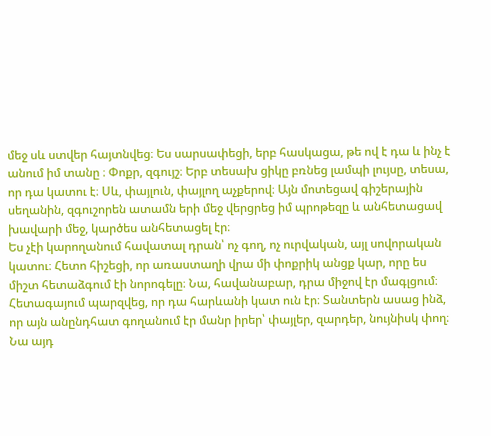մեջ սև ստվեր հայտնվեց։ Ես սարսափեցի, երբ հասկացա, թե ով է դա և ինչ է անում իմ տանը ։ Փոքր, զգույշ։ Երբ տեսախ ցիկը բռնեց լամպի լույսը, տեսա, որ դա կատու է։ Սև, փայլուն, փայլող աչքերով։ Այն մոտեցավ գիշերային սեղանին, զգուշորեն ատամն երի մեջ վերցրեց իմ պրոթեզը և անհետացավ խավարի մեջ, կարծես անհետացել էր։
Ես չէի կարողանում հավատալ դրան՝ ոչ գող, ոչ ուրվական, այլ սովորական կատու։ Հետո հիշեցի, որ առաստաղի վրա մի փոքրիկ անցք կար, որը ես միշտ հետաձգում էի նորոգելը։ Նա, հավանաբար, դրա միջով էր մագլցում։ Հետագայում պարզվեց, որ դա հարևանի կատ ուն էր։ Տանտերն ասաց ինձ, որ այն անընդհատ գողանում էր մանր իրեր՝ փայլեր, զարդեր, նույնիսկ փող։ Նա այդ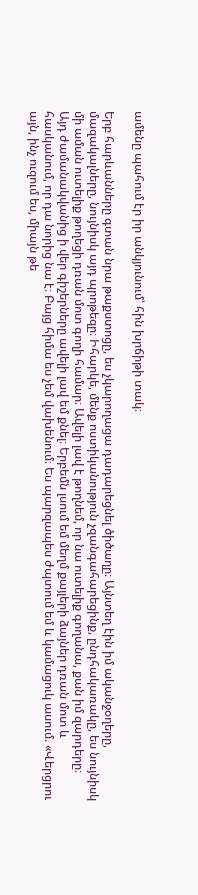ամենը պահում էր իր անկյունում՝ հին խրճիթի տակ։

Երբ հարևանները գտան նրա թաքստոցը, ես չկարողացա դադարեցնել ծիծաղը։ Այնտեղ էին իմ ականջօղերը, մազակալները, նույնիսկ այդ պրոթեզը։ Իհարկե, մենք ոստիկանություն չզանգահարեցինք, ընդհակառակը, ես նույնիսկ մի աման ուտելիք թողեցի դռան մոտ գողի համար։ Ավելի լավ է թողնեմ, որ նա ուտելիք գողանա, քան իմ զարդերը։
Այդ ժամանակվանից ի վեր գիշերները ավելի լավ եմ քնել։ Երբեմն լսում եմ մեղմ քայլերի ձայներ դռան մոտ և հասկանում, որ դա նորից նա է։ Բայց հիմա ես չեմ վախենում։ Ես պարզապես ժպտում եմ և կամացուկ ասում. «Վերցրու այն, ինչ ուզում ես, միայն թե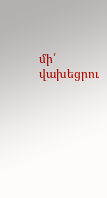մի՛ վախեցրու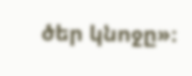ծեր կնոջը»։